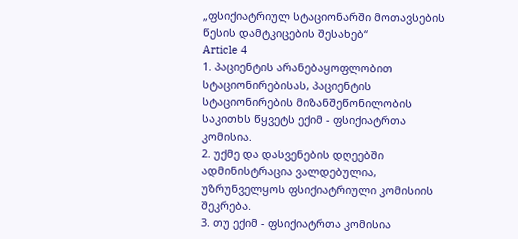„ფსიქიატრიულ სტაციონარში მოთავსების წესის დამტკიცების შესახებ“
Article 4
1. პაციენტის არანებაყოფლობით სტაციონირებისას, პაციენტის სტაციონირების მიზანშეწონილობის საკითხს წყვეტს ექიმ - ფსიქიატრთა კომისია.
2. უქმე და დასვენების დღეებში ადმინისტრაცია ვალდებულია, უზრუნველყოს ფსიქიატრიული კომისიის შეკრება.
3. თუ ექიმ - ფსიქიატრთა კომისია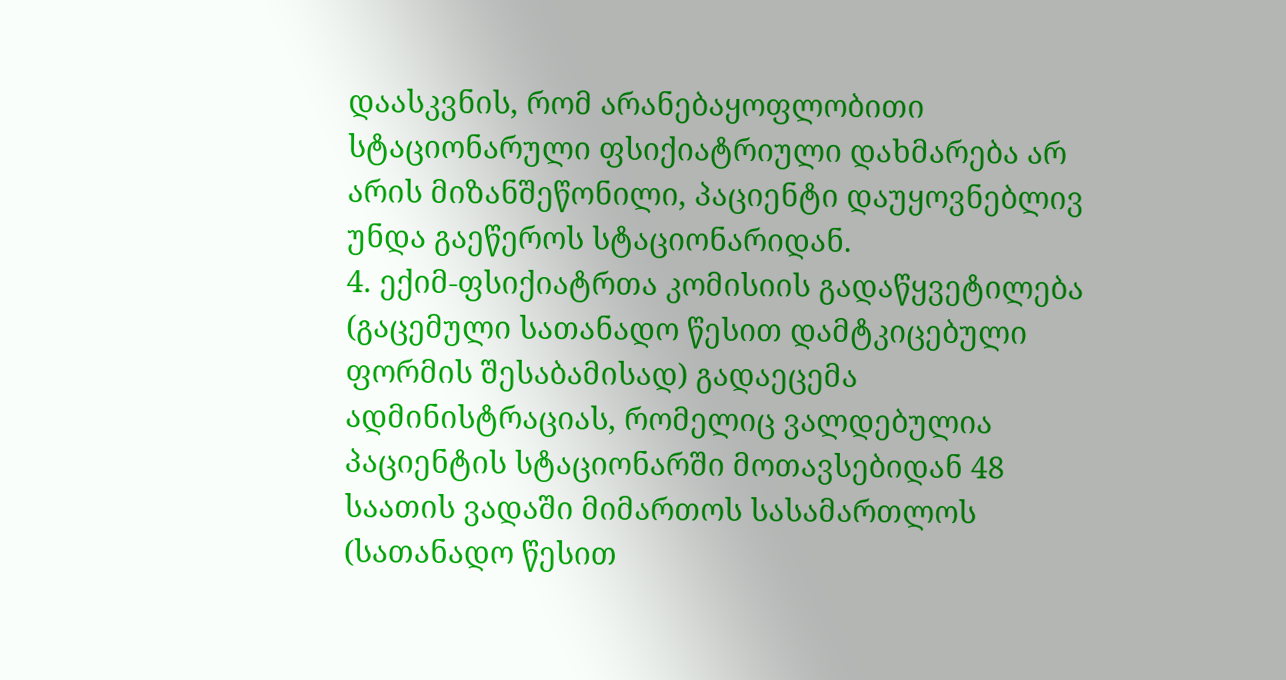დაასკვნის, რომ არანებაყოფლობითი სტაციონარული ფსიქიატრიული დახმარება არ არის მიზანშეწონილი, პაციენტი დაუყოვნებლივ უნდა გაეწეროს სტაციონარიდან.
4. ექიმ-ფსიქიატრთა კომისიის გადაწყვეტილება (გაცემული სათანადო წესით დამტკიცებული ფორმის შესაბამისად) გადაეცემა ადმინისტრაციას, რომელიც ვალდებულია პაციენტის სტაციონარში მოთავსებიდან 48 საათის ვადაში მიმართოს სასამართლოს (სათანადო წესით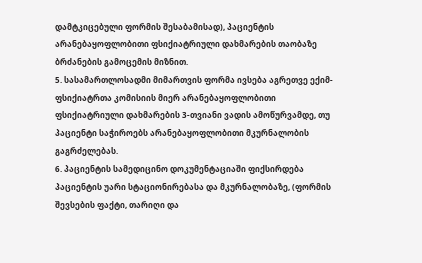დამტკიცებული ფორმის შესაბამისად), პაციენტის არანებაყოფლობითი ფსიქიატრიული დახმარების თაობაზე ბრძანების გამოცემის მიზნით.
5. სასამართლოსადმი მიმართვის ფორმა ივსება აგრეთვე ექიმ-ფსიქიატრთა კომისიის მიერ არანებაყოფლობითი ფსიქიატრიული დახმარების 3-თვიანი ვადის ამოწურვამდე, თუ პაციენტი საჭიროებს არანებაყოფლობითი მკურნალობის გაგრძელებას.
6. პაციენტის სამედიცინო დოკუმენტაციაში ფიქსირდება პაციენტის უარი სტაციონირებასა და მკურნალობაზე, (ფორმის შევსების ფაქტი, თარიღი და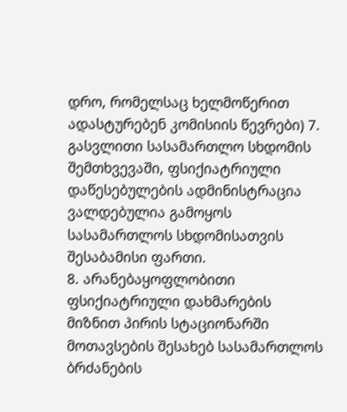დრო, რომელსაც ხელმოწერით ადასტურებენ კომისიის წევრები) 7. გასვლითი სასამართლო სხდომის შემთხვევაში, ფსიქიატრიული დაწესებულების ადმინისტრაცია ვალდებულია გამოყოს სასამართლოს სხდომისათვის შესაბამისი ფართი.
8. არანებაყოფლობითი ფსიქიატრიული დახმარების მიზნით პირის სტაციონარში მოთავსების შესახებ სასამართლოს ბრძანების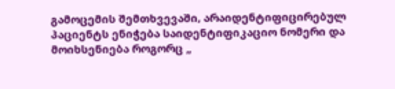გამოცემის შემთხვევაში, არაიდენტიფიცირებულ პაციენტს ენიჭება საიდენტიფიკაციო ნომერი და მოიხსენიება როგორც „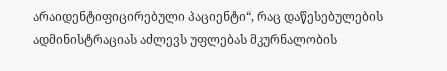არაიდენტიფიცირებული პაციენტი“, რაც დაწესებულების ადმინისტრაციას აძლევს უფლებას მკურნალობის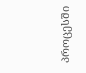პროცესში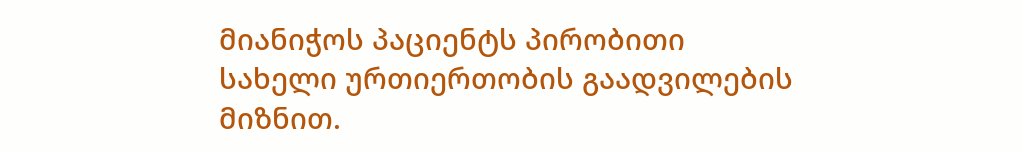მიანიჭოს პაციენტს პირობითი სახელი ურთიერთობის გაადვილების მიზნით.